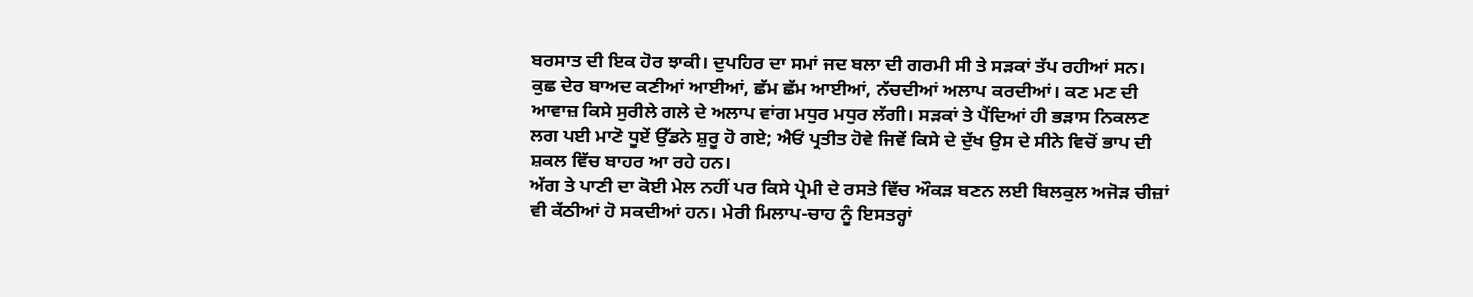ਬਰਸਾਤ ਦੀ ਇਕ ਹੋਰ ਝਾਕੀ। ਦੁਪਹਿਰ ਦਾ ਸਮਾਂ ਜਦ ਬਲਾ ਦੀ ਗਰਮੀ ਸੀ ਤੇ ਸੜਕਾਂ ਤੱਪ ਰਹੀਆਂ ਸਨ। ਕੁਛ ਦੇਰ ਬਾਅਦ ਕਣੀਆਂ ਆਈਆਂ, ਛੱਮ ਛੱਮ ਆਈਆਂ, ਨੱਚਦੀਆਂ ਅਲਾਪ ਕਰਦੀਆਂ। ਕਣ ਮਣ ਦੀ ਆਵਾਜ਼ ਕਿਸੇ ਸੁਰੀਲੇ ਗਲੇ ਦੇ ਅਲਾਪ ਵਾਂਗ ਮਧੁਰ ਮਧੁਰ ਲੱਗੀ। ਸੜਕਾਂ ਤੇ ਪੈਂਦਿਆਂ ਹੀ ਭੜਾਸ ਨਿਕਲਣ ਲਗ ਪਈ ਮਾਣੋ ਧੂਏਂ ਉੱਡਨੇ ਸ਼ੁਰੂ ਹੋ ਗਏ; ਐਓਂ ਪ੍ਰਤੀਤ ਹੋਵੇ ਜਿਵੇਂ ਕਿਸੇ ਦੇ ਦੁੱਖ ਉਸ ਦੇ ਸੀਨੇ ਵਿਚੋਂ ਭਾਪ ਦੀ ਸ਼ਕਲ ਵਿੱਚ ਬਾਹਰ ਆ ਰਹੇ ਹਨ।
ਅੱਗ ਤੇ ਪਾਣੀ ਦਾ ਕੋਈ ਮੇਲ ਨਹੀਂ ਪਰ ਕਿਸੇ ਪ੍ਰੇਮੀ ਦੇ ਰਸਤੇ ਵਿੱਚ ਔਕੜ ਬਣਨ ਲਈ ਬਿਲਕੁਲ ਅਜੋੜ ਚੀਜ਼ਾਂ ਵੀ ਕੱਠੀਆਂ ਹੋ ਸਕਦੀਆਂ ਹਨ। ਮੇਰੀ ਮਿਲਾਪ-ਚਾਹ ਨੂੰ ਇਸਤਰ੍ਹਾਂ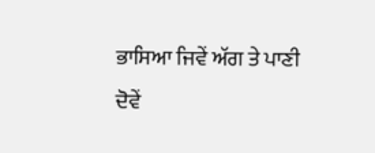ਭਾਸਿਆ ਜਿਵੇਂ ਅੱਗ ਤੇ ਪਾਣੀ ਦੋਵੇਂ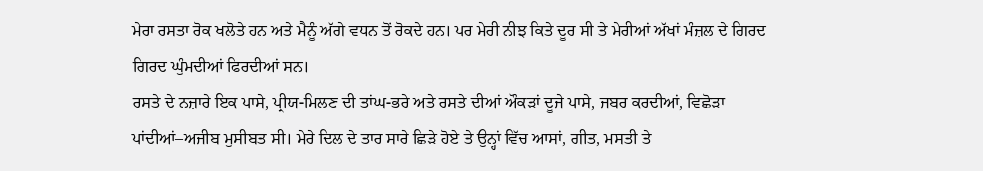ਮੇਰਾ ਰਸਤਾ ਰੋਕ ਖਲੋਤੇ ਹਨ ਅਤੇ ਮੈਨੂੰ ਅੱਗੇ ਵਧਨ ਤੋਂ ਰੋਕਦੇ ਹਨ। ਪਰ ਮੇਰੀ ਨੀਝ ਕਿਤੇ ਦੂਰ ਸੀ ਤੇ ਮੇਰੀਆਂ ਅੱਖਾਂ ਮੰਜ਼ਲ ਦੇ ਗਿਰਦ ਗਿਰਦ ਘੁੰਮਦੀਆਂ ਫਿਰਦੀਆਂ ਸਨ।
ਰਸਤੇ ਦੇ ਨਜ਼ਾਰੇ ਇਕ ਪਾਸੇ, ਪ੍ਰੀਯ-ਮਿਲਣ ਦੀ ਤਾਂਘ-ਭਰੇ ਅਤੇ ਰਸਤੇ ਦੀਆਂ ਔਕੜਾਂ ਦੂਜੇ ਪਾਸੇ, ਜਬਰ ਕਰਦੀਆਂ, ਵਿਛੋੜਾ ਪਾਂਦੀਆਂ–ਅਜੀਬ ਮੁਸੀਬਤ ਸੀ। ਮੇਰੇ ਦਿਲ ਦੇ ਤਾਰ ਸਾਰੇ ਛਿੜੇ ਹੋਏ ਤੇ ਉਨ੍ਹਾਂ ਵਿੱਚ ਆਸਾਂ, ਗੀਤ, ਮਸਤੀ ਤੇ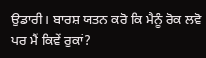ਉਡਾਰੀ। ਬਾਰਸ਼ ਯਤਨ ਕਰੋ ਕਿ ਮੈਨੂੰ ਰੋਕ ਲਵੋ ਪਰ ਮੈਂ ਕਿਵੇਂ ਰੁਕਾਂ?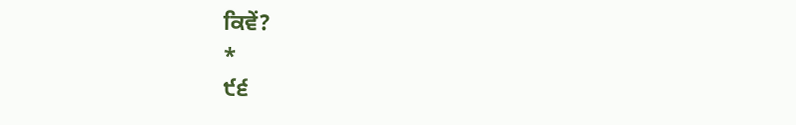ਕਿਵੇਂ?
*
੯੬